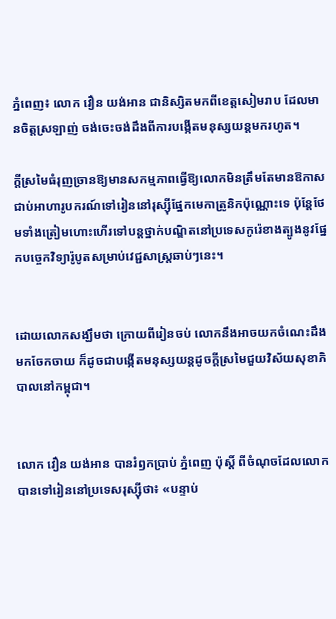ភ្នំពេញ៖ លោក វឿន យង់អាន ជានិស្សិតមកពីខេត្តសៀមរាប ដែលមានចិត្តស្រឡាញ់ ចង់ចេះចង់ដឹងពីការបង្កើតមនុស្សយន្តមករហូត។

ក្ដីស្រមៃធំរុញច្រានឱ្យមានសកម្មភាពធ្វើឱ្យលោកមិនត្រឹមតែមានឱកាសជាប់អាហារូបករណ៍ទៅរៀននៅរុស្ស៊ីផ្នែកមេកាត្រូនិកប៉ុណ្ណោះទេ ប៉ុន្ដែថែមទាំងត្រៀមហោះហើរទៅបន្តថ្នាក់បណ្ឌិតនៅប្រទេសកូរ៉េខាងត្បូងនូវផ្នែកបច្ចេកវិទ្យារ៉ូបូតសម្រាប់វេជ្ជសាស្រ្តឆាប់ៗនេះ។


ដោយលោកសង្ឃឹមថា ក្រោយពីរៀនចប់ លោកនឹងអាចយកចំណេះដឹងមកចែកចាយ ក៏ដូចជាបង្កើតមនុស្សយន្តដូចក្តីស្រមៃជួយវិស័យសុខាភិបាលនៅកម្ពុជា។


លោក វឿន យង់អាន បានរំឭកប្រាប់ ភ្នំពេញ ប៉ុស្តិ៍ ពីចំណុចដែលលោកបានទៅរៀននៅប្រទេសរុស្ស៊ីថា៖ «បន្ទាប់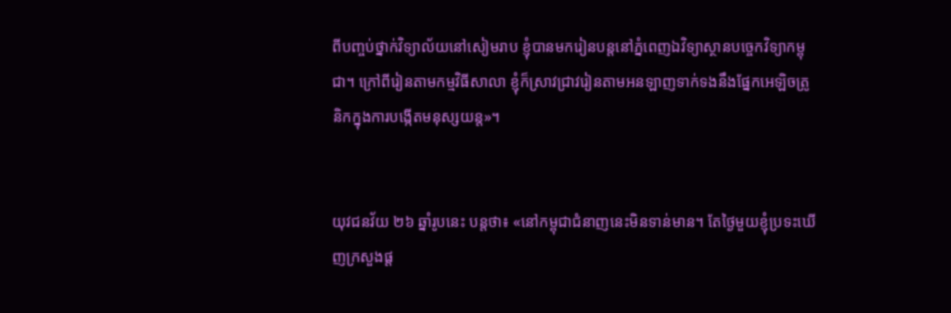ពីបញ្ចប់ថ្នាក់វិទ្យាល័យនៅសៀមរាប ខ្ញុំបានមករៀនបន្តនៅភ្នំពេញឯវិទ្យាស្ថានបច្ចេកវិទ្យាកម្ពុជា។ ក្រៅពីរៀនតាមកម្មវិធីសាលា ខ្ញុំក៏ស្រាវជ្រាវរៀនតាមអនឡាញទាក់ទងនឹងផ្នែកអេឡិចត្រូនិកក្នុងការបង្កើតមនុស្សយន្ត»។


យុវជនវ័យ ២៦ ឆ្នាំរូបនេះ បន្តថា៖ «នៅកម្ពុជាជំនាញនេះមិនទាន់មាន។ តែថ្ងៃមួយខ្ញុំប្រទះឃើញក្រសួងផ្ដ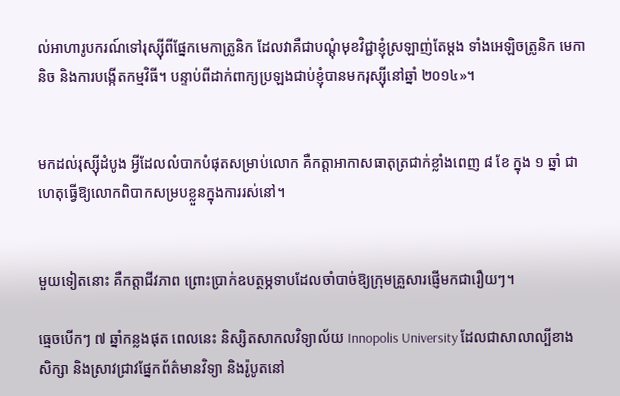ល់អាហារូបករណ៍ទៅរុស្ស៊ីពីផ្នែកមេកាត្រូនិក ដែលវាគឺជាបណ្ដុំមុខវិជ្ជាខ្ញុំស្រឡាញ់តែម្ដង ទាំងអេឡិចត្រូនិក មេកានិច និងការបង្កើតកម្មវិធី។ បន្ទាប់ពីដាក់ពាក្យប្រឡងជាប់ខ្ញុំបានមករុស្ស៊ីនៅឆ្នាំ ២០១៤»។


មកដល់រុស្ស៊ីដំបូង អ្វីដែលលំបាកបំផុតសម្រាប់លោក គឺកត្តាអាកាសធាតុត្រជាក់ខ្លាំងពេញ ៨ ខែ ក្នុង ១ ឆ្នាំ ជាហេតុធ្វើឱ្យលោកពិបាកសម្របខ្លួនក្នុងការរស់នៅ។


មួយទៀតនោះ គឺកត្តាជីវភាព ព្រោះប្រាក់ឧបត្ថម្ភទាបដែលចាំបាច់ឱ្យក្រុមគ្រួសារផ្ញើមកជារឿយៗ។

ធ្មេចបើកៗ ៧ ឆ្នាំកន្លងផុត ពេលនេះ និស្សិតសាកលវិទ្យាល័យ Innopolis University ដែលជាសាលាល្បីខាងសិក្សា និងស្រាវជ្រាវផ្នែកព័ត៌មានវិទ្យា និងរ៉ូបូតនៅ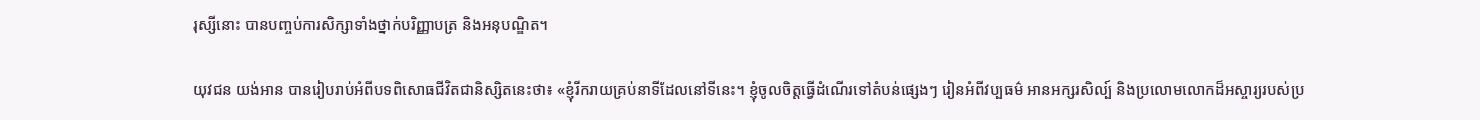រុស្សីនោះ បានបញ្ចប់ការសិក្សាទាំងថ្នាក់បរិញ្ញាបត្រ និងអនុបណ្ឌិត។

យុវជន យង់អាន បានរៀបរាប់អំពីបទពិសោធជីវិតជានិស្សិតនេះថា៖ «ខ្ញុំរីករាយគ្រប់នាទីដែលនៅទីនេះ។ ខ្ញុំចូលចិត្តធ្វើដំណើរទៅតំបន់ផ្សេងៗ រៀនអំពីវប្បធម៌ អានអក្សរសិល្ប៍ និងប្រលោមលោកដ៏អស្ចារ្យរបស់ប្រ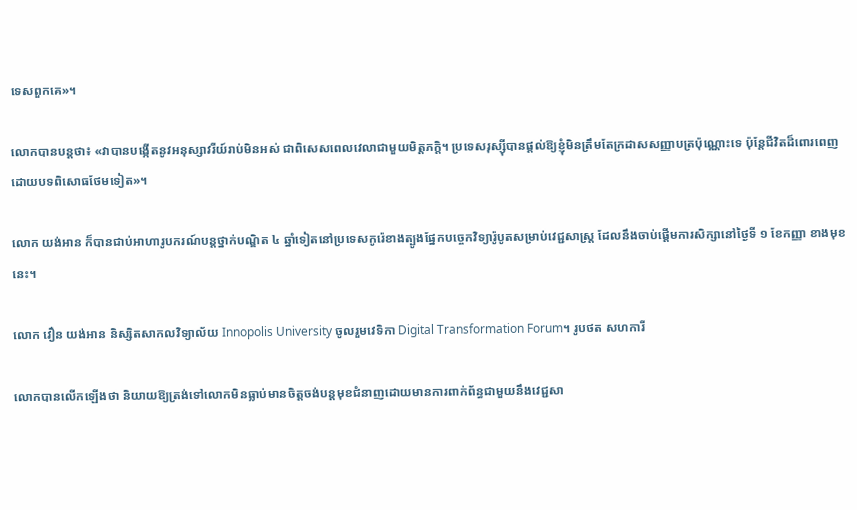ទេសពួកគេ»។

លោកបានបន្ដថា៖ «វាបានបង្កើតនូវអនុស្សាវរីយ៍រាប់មិនអស់ ជាពិសេសពេលវេលាជាមួយមិត្តភក្តិ។ ប្រទេសរុស្ស៊ីបានផ្តល់ឱ្យខ្ញុំមិនត្រឹមតែក្រដាសសញ្ញាបត្រប៉ុណ្ណោះទេ ប៉ុន្តែជីវិតដ៏ពោរពេញដោយបទពិសោធថែមទៀត»។

លោក យង់អាន ក៏បានជាប់អាហារូបករណ៍បន្តថ្នាក់បណ្ឌិត ៤ ឆ្នាំទៀតនៅប្រទេសកូរ៉េខាងត្បូងផ្នែកបច្ចេកវិទ្យារ៉ូបូតសម្រាប់វេជ្ជសាស្រ្ត ដែលនឹងចាប់ផ្ដើមការសិក្សានៅថ្ងៃទី ១ ខែកញ្ញា ខាងមុខនេះ។

លោក វឿន យង់អាន និស្សិតសាកលវិទ្យាល័យ Innopolis University ចូលរួមវេទិកា Digital Transformation Forum។ រូបថត សហការី

លោកបានលើកឡើងថា និយាយឱ្យត្រង់ទៅលោកមិនធ្លាប់មានចិត្តចង់បន្តមុខជំនាញដោយមានការពាក់ព័ន្ធជាមួយនឹងវេជ្ជសា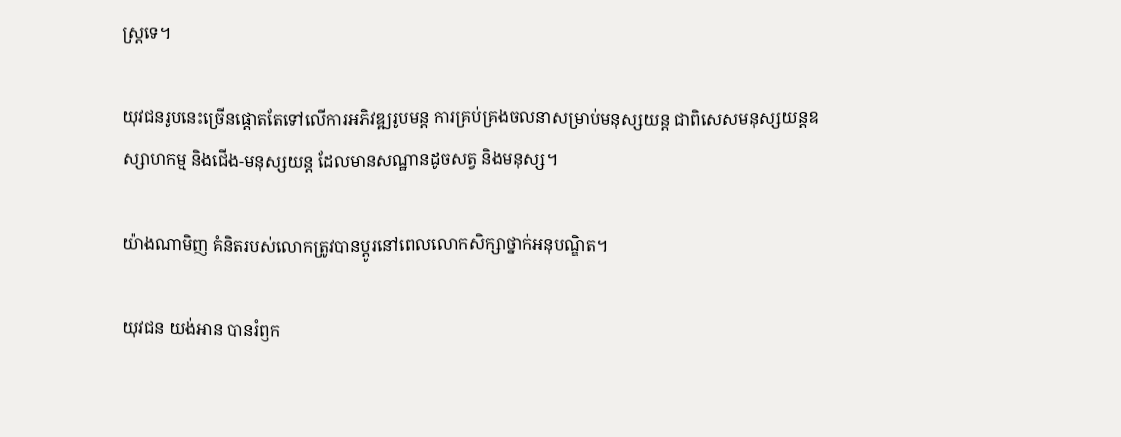ស្រ្តទេ។

យុវជនរូបនេះច្រើនផ្ដោតតែទៅលើការអភិវឌ្ឍរូបមន្ត ការគ្រប់គ្រងចលនាសម្រាប់មនុស្សយន្ត ជាពិសេសមនុស្សយន្តឧស្សាហកម្ម និងជើង-មនុស្សយន្ត ដែលមានសណ្ឋានដូចសត្វ និងមនុស្ស។

យ៉ាងណាមិញ គំនិតរបស់លោកត្រូវបានប្ដូរនៅពេលលោកសិក្សាថ្នាក់អនុបណ្ឌិត។

យុវជន យង់អាន បានរំឭក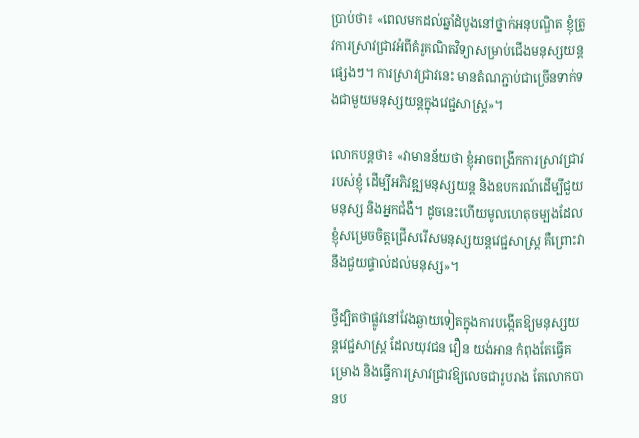ប្រាប់ថា៖ «ពេលមកដល់ឆ្នាំដំបូងនៅថ្នាក់អនុបណ្ឌិត ខ្ញុំត្រូវការស្រាវជ្រាវអំពីគំរូគណិតវិទ្យាសម្រាប់ជើងមនុស្សយន្តផ្សេងៗ។ ការស្រាវជ្រាវនេះ មានតំណភ្ជាប់ជាច្រើនទាក់ទងជាមួយមនុស្សយន្តក្នុងវេជ្ជសាស្រ្ត»។

លោកបន្តថា៖ «វាមានន័យថា ខ្ញុំអាចពង្រីកការស្រាវជ្រាវរបស់ខ្ញុំ ដើម្បីអភិវឌ្ឍមនុស្សយន្ត និងឧបករណ៍ដើម្បីជួយមនុស្ស និងអ្នកជំងឺ។ ដូចនេះហើយមូលហេតុចម្បងដែលខ្ញុំសម្រេចចិត្តជ្រើសរើសមនុស្សយន្តវេជ្ជសាស្ត្រ គឺព្រោះវានឹងជួយផ្ទាល់ដល់មនុស្ស»។

ថ្វីដ្បិតថាផ្លូវនៅវែងឆ្ងាយទៀតក្នុងការបង្កើតឱ្យមនុស្សយន្តវេជ្ជសាស្រ្ត ដែលយុវជន វឿន យង់អាន កំពុងតែធ្វើគម្រោង និងធ្វើការស្រាវជ្រាវឱ្យលេចជារូបរាង តែលោកបានប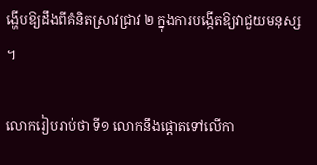ង្ហើបឱ្យដឹងពីគំនិតស្រាវជ្រាវ ២ ក្នុងការបង្កើតឱ្យវាជួយមនុស្ស។

លោករៀបរាប់ថា ទី១ លោកនឹងផ្ដោតទៅលើកា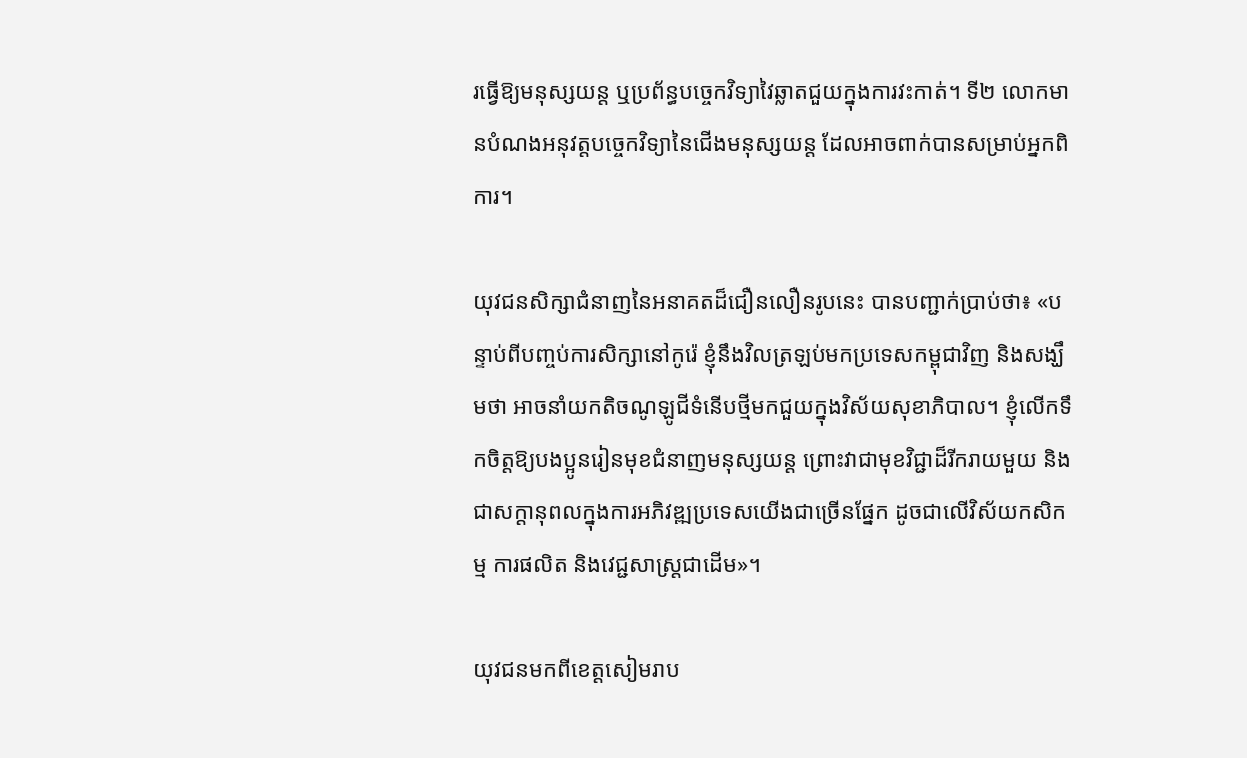រធ្វើឱ្យមនុស្សយន្ត ឬប្រព័ន្ធបច្ចេកវិទ្យាវៃឆ្លាតជួយក្នុងការវះកាត់។ ទី២ លោកមានបំណងអនុវត្តបច្ចេកវិទ្យានៃជើងមនុស្សយន្ត ដែលអាចពាក់បានសម្រាប់អ្នកពិការ។

យុវជនសិក្សាជំនាញនៃអនាគតដ៏ជឿនលឿនរូបនេះ បានបញ្ជាក់ប្រាប់ថា៖ «បន្ទាប់ពីបញ្ចប់ការសិក្សានៅកូរ៉េ ខ្ញុំនឹងវិលត្រឡប់មកប្រទេសកម្ពុជាវិញ និងសង្ឃឹមថា អាចនាំយកតិចណូឡូជីទំនើបថ្មីមកជួយក្នុងវិស័យសុខាភិបាល។ ខ្ញុំលើកទឹកចិត្តឱ្យបងប្អូនរៀនមុខជំនាញមនុស្សយន្ត ព្រោះវាជាមុខវិជ្ជាដ៏រីករាយមួយ និងជាសក្ដានុពលក្នុងការអភិវឌ្ឍប្រទេសយើងជាច្រើនផ្នែក ដូចជាលើវិស័យកសិកម្ម ការផលិត និងវេជ្ជសាស្រ្តជាដើម»។

យុវជនមកពីខេត្ដសៀមរាប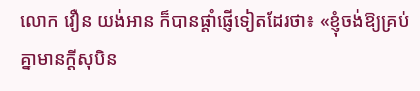លោក វឿន យង់អាន ក៏បានផ្ដាំផ្ញើទៀតដែរថា៖ «ខ្ញុំចង់ឱ្យគ្រប់គ្នាមានក្ដីសុបិន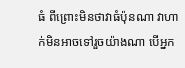ធំ ពីព្រោះមិនថាវាធំប៉ុនណា វាហាក់មិនអាចទៅរួចយ៉ាងណា បើអ្នក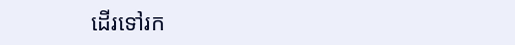ដើរទៅរក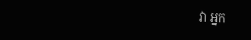វា អ្នក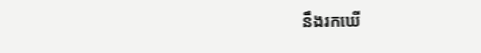នឹងរកឃើ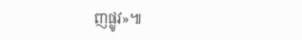ញផ្លូវ»៕